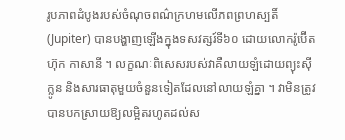រូបភាពដំបូងរបស់ចំណុចពណ៌ក្រហមលើភពព្រហស្បតិ៍ (Jupiter) បានបង្ហាញឡើងក្នុងទសវត្សរ៍ទី៦០ ដោយលោករ៉ូប៊ើត ហ៊ុក កាសានី ។ លក្ខណៈពិសេសរបស់វាគឺលាយឡំដោយព្យុះស៊ីក្លូន និងសារធាតុមួយចំនួនទៀតដែលនៅលាយឡំគ្នា ។ វាមិនត្រូវបានបកស្រាយឱ្យលម្អិតរហូតដល់ស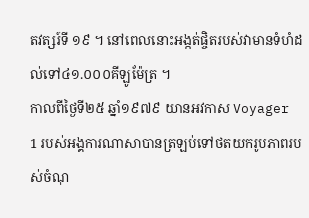តវត្សរ៍ទី ១៩ ។ នៅពេលនោះអង្កត់ផ្ចិតរបស់វាមានទំហំដល់ទៅ៤១.០០០គីឡូម៉ែត្រ ។
កាលពីថ្ងៃទី២៥ ឆ្នាំ១៩៧៩ យានអវកាស Voyager 1 របស់អង្គការណាសាបានត្រឡប់ទៅថតយករូបភាពរបស់ចំណុ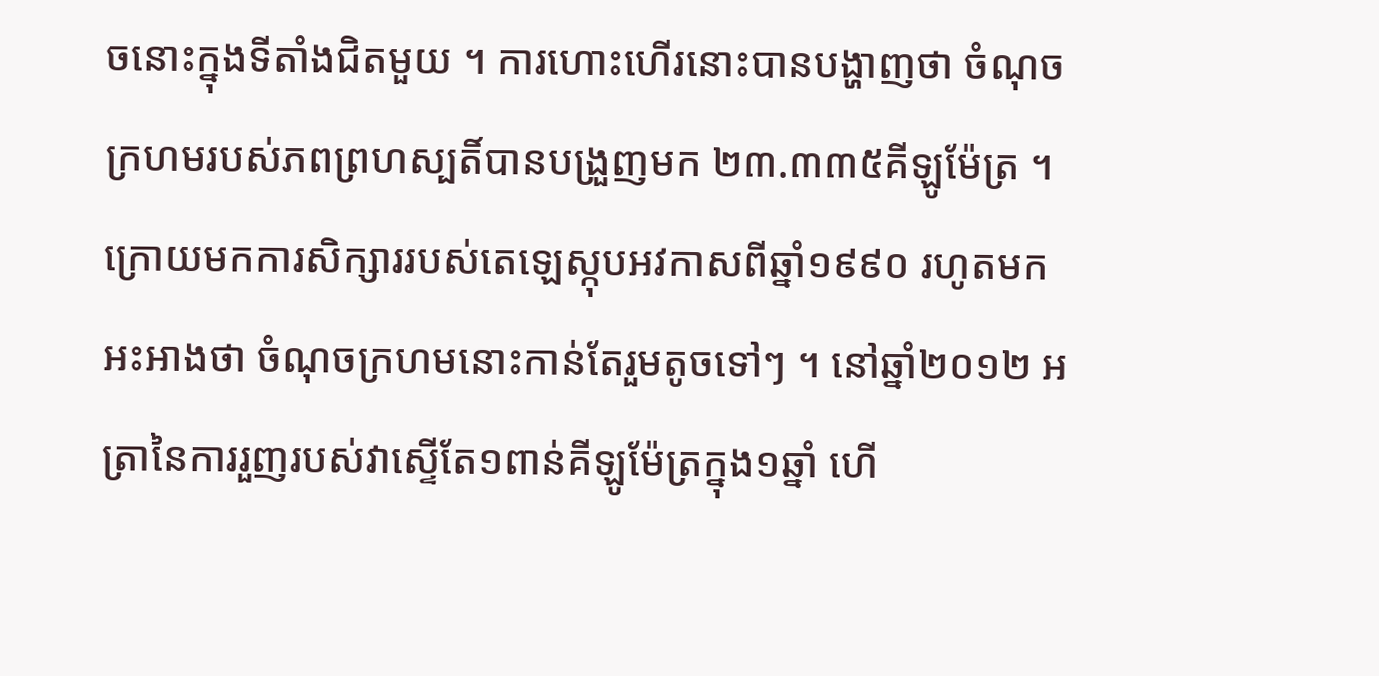ចនោះក្នុងទីតាំងជិតមួយ ។ ការហោះហើរនោះបានបង្ហាញថា ចំណុចក្រហមរបស់ភពព្រហស្បតិ៍បានបង្រួញមក ២៣.៣៣៥គីឡូម៉ែត្រ ។ ក្រោយមកការសិក្សាររបស់តេឡេស្កុបអវកាសពីឆ្នាំ១៩៩០ រហូតមកអះអាងថា ចំណុចក្រហមនោះកាន់តែរួមតូចទៅៗ ។ នៅឆ្នាំ២០១២ អត្រានៃការរួញរបស់វាស្ទើតែ១ពាន់គីឡូម៉ែត្រក្នុង១ឆ្នាំ ហើ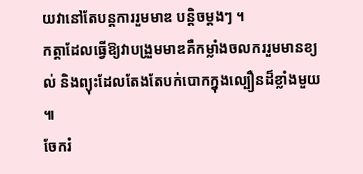យវានៅតែបន្តការរួមមាឌ បន្តិចម្តងៗ ។
កត្តាដែលធ្វើឱ្យវាបង្រួមមាឌគឺកម្លាំងចលកររួមមានខ្យល់ និងព្យុះដែលតែងតែបក់បោកក្នុងល្បឿនដ៏ខ្លាំងមួយ ៕
ចែករំ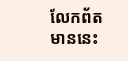លែកព័តមាននេះ